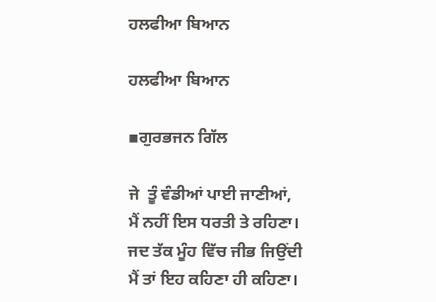ਹਲਫੀਆ ਬਿਆਨ

ਹਲਫੀਆ ਬਿਆਨ

▪ਗੁਰਭਜਨ ਗਿੱਲ

ਜੇ  ਤੂੰ ਵੰਡੀਆਂ ਪਾਈ ਜਾਣੀਆਂ,
ਮੈਂ ਨਹੀਂ ਇਸ ਧਰਤੀ ਤੇ ਰਹਿਣਾ।
ਜਦ ਤੱਕ ਮੂੰਹ ਵਿੱਚ ਜੀਭ ਜਿਉਂਦੀ
ਮੈਂ ਤਾਂ ਇਹ ਕਹਿਣਾ ਹੀ ਕਹਿਣਾ।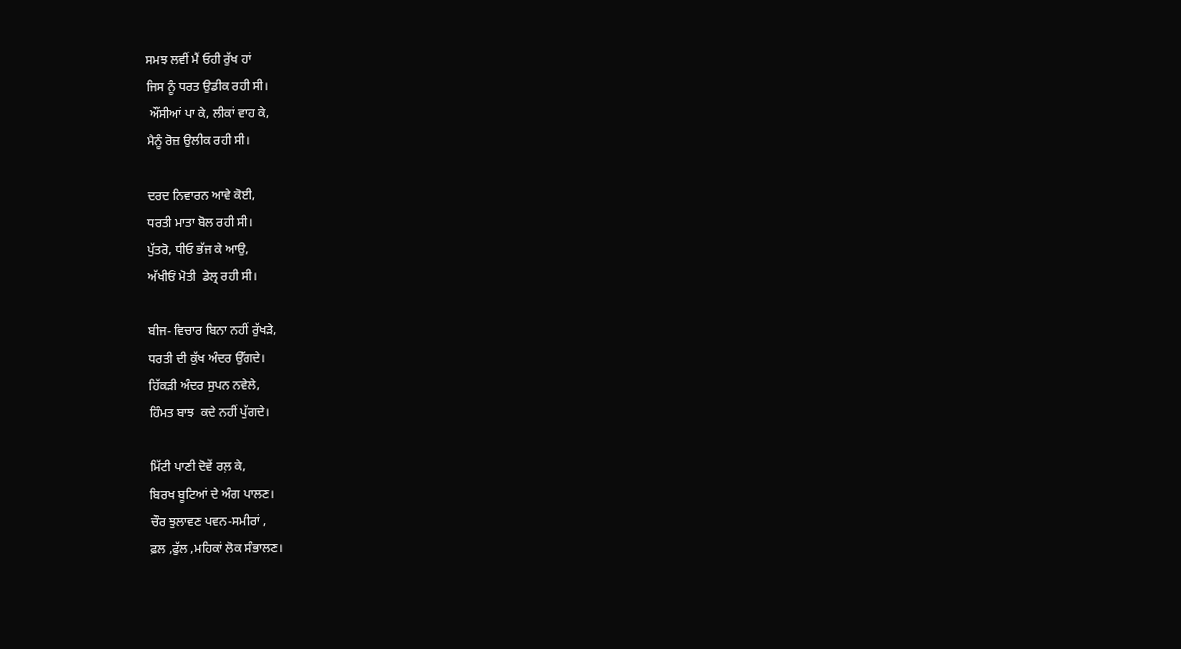ਸਮਝ ਲਵੀਂ ਮੈਂ ਓਹੀ ਰੁੱਖ ਹਾਂ
ਜਿਸ ਨੂੰ ਧਰਤ ਉਡੀਕ ਰਹੀ ਸੀ।
 ਔਂਸੀਆਂ ਪਾ ਕੇ, ਲੀਕਾਂ ਵਾਹ ਕੇ,
ਮੈਨੂੰ ਰੋਜ਼ ਉਲੀਕ ਰਹੀ ਸੀ।

ਦਰਦ ਨਿਵਾਰਨ ਆਵੇ ਕੋਈ,
ਧਰਤੀ ਮਾਤਾ ਬੋਲ ਰਹੀ ਸੀ।
ਪੁੱਤਰੋ, ਧੀਓ ਭੱਜ ਕੇ ਆਉ,
ਅੱਖੀਓਂ ਮੋਤੀ  ਡੇਲ੍ਰ ਰਹੀ ਸੀ।

ਬੀਜ- ਵਿਚਾਰ ਬਿਨਾ ਨਹੀਂ ਰੁੱਖੜੇ,
ਧਰਤੀ ਦੀ ਕੁੱਖ ਅੰਦਰ ਉੱਗਦੇ।
ਹਿੱਕੜੀ ਅੰਦਰ ਸੁਪਨ ਨਵੇਲੇ,
ਹਿੰਮਤ ਬਾਝ  ਕਦੇ ਨਹੀਂ ਪੁੱਗਦੇ।

ਮਿੱਟੀ ਪਾਣੀ ਦੋਵੇਂ ਰਲ਼ ਕੇ,
ਬਿਰਖ ਬੂਟਿਆਂ ਦੇ ਅੰਗ ਪਾਲਣ।
ਚੌਰ ਝੁਲਾਵਣ ਪਵਨ-ਸਮੀਰਾਂ ,
ਫ਼ਲ ,ਫੁੱਲ ,ਮਹਿਕਾਂ ਲੋਕ ਸੰਭਾਲਣ।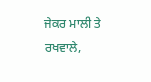ਜੇਕਰ ਮਾਲੀ ਤੇ ਰਖਵਾਲੇ,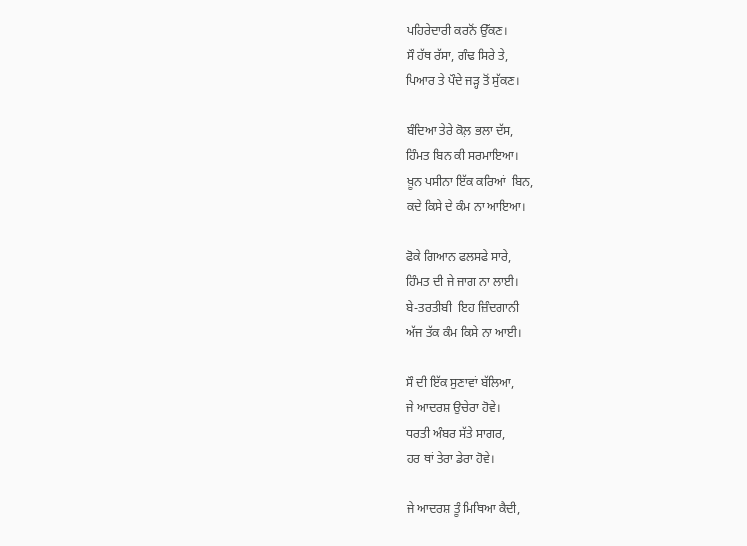ਪਹਿਰੇਦਾਰੀ ਕਰਨੋਂ ਉੱਕਣ।
ਸੌ ਹੱਥ ਰੱਸਾ, ਗੰਢ ਸਿਰੇ ਤੇ,
ਪਿਆਰ ਤੇ ਪੌਦੇ ਜੜ੍ਹ ਤੋਂ ਸੁੱਕਣ।

ਬੰਦਿਆ ਤੇਰੇ ਕੋਲ਼ ਭਲਾ ਦੱਸ,
ਹਿੰਮਤ ਬਿਨ ਕੀ ਸਰਮਾਇਆ।
ਖ਼ੂਨ ਪਸੀਨਾ ਇੱਕ ਕਰਿਆਂ  ਬਿਨ,
ਕਦੇ ਕਿਸੇ ਦੇ ਕੰਮ ਨਾ ਆਇਆ।

ਫੋਕੇ ਗਿਆਨ ਫਲਸਫੇ ਸਾਰੇ,
ਹਿੰਮਤ ਦੀ ਜੇ ਜਾਗ ਨਾ ਲਾਈ।
ਬੇ-ਤਰਤੀਬੀ  ਇਹ ਜ਼ਿੰਦਗਾਨੀ
ਅੱਜ ਤੱਕ ਕੰਮ ਕਿਸੇ ਨਾ ਆਈ।

ਸੌ ਦੀ ਇੱਕ ਸੁਣਾਵਾਂ ਬੱਲਿਆ,
ਜੇ ਆਦਰਸ਼ ਉਚੇਰਾ ਹੋਵੇ।
ਧਰਤੀ ਅੰਬਰ ਸੱਤੇ ਸਾਗਰ,
ਹਰ ਥਾਂ ਤੇਰਾ ਡੇਰਾ ਹੋਵੇ।

ਜੇ ਆਦਰਸ਼ ਤੂੰ ਮਿਥਿਆ ਕੈਦੀ,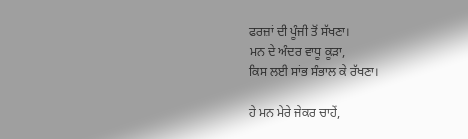ਫਰਜ਼ਾਂ ਦੀ ਪੂੰਜੀ ਤੋਂ ਸੱਖਣਾ।
ਮਨ ਦੇ ਅੰਦਰ ਵਾਧੂ ਕੂੜਾ,
ਕਿਸ ਲਈ ਸਾਂਭ ਸੰਭਾਲ ਕੇ ਰੱਖਣਾ।

ਹੇ ਮਨ ਮੇਰੇ ਜੇਕਰ ਚਾਹੇਂ,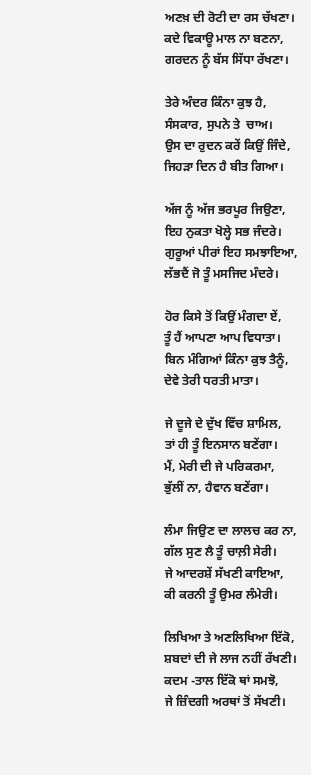ਅਣਖ਼ ਦੀ ਰੋਟੀ ਦਾ ਰਸ ਚੱਖਣਾ।
ਕਦੇ ਵਿਕਾਊ ਮਾਲ ਨਾ ਬਣਨਾ,
ਗਰਦਨ ਨੂੰ ਬੱਸ ਸਿੱਧਾ ਰੱਖਣਾ।

ਤੇਰੇ ਅੰਦਰ ਕਿੰਨਾ ਕੁਝ ਹੈ,
ਸੰਸਕਾਰ, ਸੁਪਨੇ ਤੇ  ਚਾਅ।
ਉਸ ਦਾ ਰੁਦਨ ਕਰੇਂ ਕਿਉਂ ਜਿੰਦੇ,
ਜਿਹੜਾ ਦਿਨ ਹੈ ਬੀਤ ਗਿਆ।

ਅੱਜ ਨੂੰ ਅੱਜ ਭਰਪੂਰ ਜਿਉਣਾ,
ਇਹ ਨੁਕਤਾ ਖੋਲ੍ਹੇ ਸਭ ਜੰਦਰੇ।
ਗੁਰੂਆਂ ਪੀਰਾਂ ਇਹ ਸਮਝਾਇਆ,
ਲੱਭਦੈਂ ਜੋ ਤੂੰ ਮਸਜਿਦ ਮੰਦਰੇ।

ਹੋਰ ਕਿਸੇ ਤੋਂ ਕਿਉਂ ਮੰਗਦਾ ਏਂ,
ਤੂੰ ਹੈਂ ਆਪਣਾ ਆਪ ਵਿਧਾਤਾ।
ਬਿਨ ਮੰਗਿਆਂ ਕਿੰਨਾ ਕੁਝ ਤੈਨੂੰ,
ਦੇਵੇ ਤੇਰੀ ਧਰਤੀ ਮਾਤਾ।

ਜੇ ਦੂਜੇ ਦੇ ਦੁੱਖ ਵਿੱਚ ਸ਼ਾਮਿਲ,
ਤਾਂ ਹੀ ਤੂੰ ਇਨਸਾਨ ਬਣੇਂਗਾ।
ਮੈਂ, ਮੇਰੀ ਦੀ ਜੇ ਪਰਿਕਰਮਾ,
ਭੁੱਲੀਂ ਨਾ, ਹੈਵਾਨ ਬਣੇਂਗਾ।

ਲੰਮਾ ਜਿਉਣ ਦਾ ਲਾਲਚ ਕਰ ਨਾ,
ਗੱਲ ਸੁਣ ਲੈ ਤੂੰ ਚਾਲ਼ੀ ਸੇਰੀ।
ਜੇ ਆਦਰਸ਼ੇਂ ਸੱਖਣੀ ਕਾਇਆ,
ਕੀ ਕਰਨੀ ਤੂੰ ਉਮਰ ਲੰਮੇਰੀ।

ਲਿਖਿਆ ਤੇ ਅਣਲਿਖਿਆ ਇੱਕੋ,
ਸ਼ਬਦਾਂ ਦੀ ਜੇ ਲਾਜ ਨਹੀਂ ਰੱਖਣੀ।
ਕਦਮ -ਤਾਲ ਇੱਕੋ ਥਾਂ ਸਮਝੋ,
ਜੇ ਜ਼ਿੰਦਗੀ ਅਰਥਾਂ ਤੋਂ ਸੱਖਣੀ।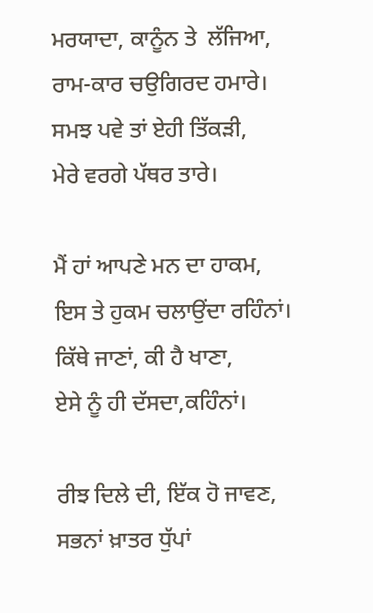ਮਰਯਾਦਾ, ਕਾਨੂੰਨ ਤੇ  ਲੱਜਿਆ,
ਰਾਮ-ਕਾਰ ਚਉਗਿਰਦ ਹਮਾਰੇ।
ਸਮਝ ਪਵੇ ਤਾਂ ਏਹੀ ਤਿੱਕੜੀ,
ਮੇਰੇ ਵਰਗੇ ਪੱਥਰ ਤਾਰੇ।

ਮੈਂ ਹਾਂ ਆਪਣੇ ਮਨ ਦਾ ਹਾਕਮ,
ਇਸ ਤੇ ਹੁਕਮ ਚਲਾਉਂਦਾ ਰਹਿੰਨਾਂ।
ਕਿੱਥੇ ਜਾਣਾਂ, ਕੀ ਹੈ ਖਾਣਾ,
ਏਸੇ ਨੂੰ ਹੀ ਦੱਸਦਾ,ਕਹਿੰਨਾਂ।

ਰੀਝ ਦਿਲੇ ਦੀ, ਇੱਕ ਹੋ ਜਾਵਣ,
ਸਭਨਾਂ ਖ਼ਾਤਰ ਧੁੱਪਾਂ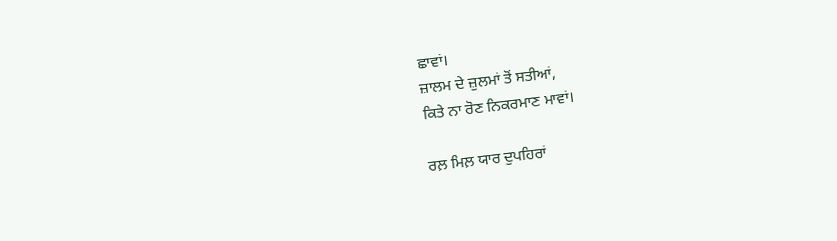ਛਾਵਾਂ।
ਜ਼ਾਲਮ ਦੇ ਜ਼ੁਲਮਾਂ ਤੋਂ ਸਤੀਆਂ,
ਕਿਤੇ ਨਾ ਰੋਣ ਨਿਕਰਮਾਣ ਮਾਵਾਂ।

ਰਲ਼ ਮਿਲ਼ ਯਾਰ ਦੁਪਹਿਰਾਂ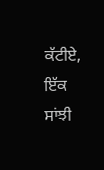ਕੱਟੀਏ,
ਇੱਕ ਸਾਂਝੀ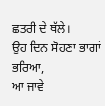ਛਤਰੀ ਦੇ ਥੱਲੇ।
ਉਹ ਦਿਨ ਸੋਹਣਾ ਭਾਗਾਂ ਭਰਿਆ,
ਆ ਜਾਵੇ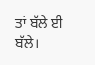ਤਾਂ ਬੱਲੇ ਈ ਬੱਲੇ।